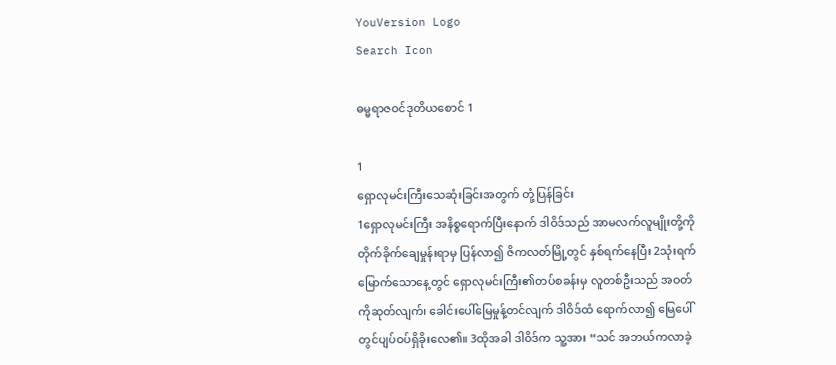YouVersion Logo
Search Icon

ဓမ္မရာဇဝင်ဒုတိယစောင် 1

1
ရှောလုမင်းကြီးသေဆုံးခြင်းအတွက် တုံ့ပြန်ခြင်း
1ရှောလုမင်းကြီး အနိစ္စရောက်ပြီးနောက် ဒါဝိဒ်သည် အာမလက်လူမျိုးတို့ကို တိုက်ခိုက်ချေမှုန်းရာမှ ပြန်လာ၍ ဇိကလတ်မြို့တွင် နှစ်ရက်နေပြီး 2သုံးရက်မြောက်သောနေ့တွင် ရှောလုမင်းကြီး၏တပ်စခန်းမှ လူတစ်ဦးသည် အဝတ်ကိုဆုတ်လျက်၊ ခေါင်းပေါ်မြေမှုန့်တင်လျက် ဒါဝိဒ်ထံ ရောက်လာ၍ မြေပေါ်တွင်ပျပ်ဝပ်ရှိခိုးလေ၏။ 3ထိုအခါ ဒါဝိဒ်က သူ့အား “သင် အဘယ်ကလာခဲ့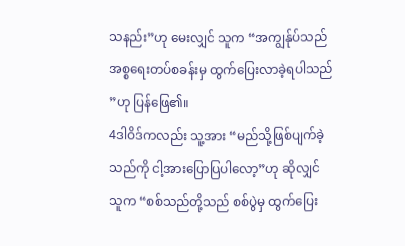သနည်း”ဟု မေးလျှင် သူက “အကျွန်ုပ်သည် အစ္စရေးတပ်စခန်းမှ ထွက်ပြေးလာခဲ့ရပါသည်”ဟု ပြန်ဖြေ၏။
4ဒါဝိဒ်ကလည်း သူ့အား “မည်သို့ဖြစ်ပျက်ခဲ့သည်ကို ငါ့အားပြောပြပါလော့”ဟု ဆိုလျှင် သူက “စစ်သည်တို့သည် စစ်ပွဲမှ ထွက်ပြေး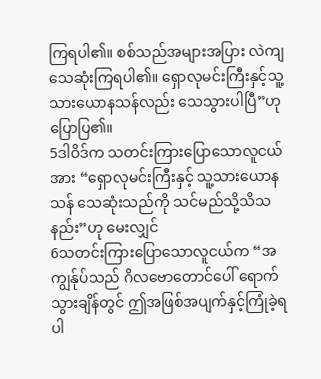ကြရပါ၏။ စစ်သည်အများအပြား လဲကျသေဆုံးကြရပါ၏။ ရှောလုမင်းကြီးနှင့်သူ့သားယောနသန်လည်း သေသွားပါပြီ”ဟု ပြောပြ၏။
5ဒါဝိဒ်က သတင်းကြားပြောသောလူငယ်အား “ရှောလုမင်းကြီးနှင့် သူ့သားယောနသန် သေဆုံးသည်ကို သင်မည်သို့သိသနည်း”ဟု မေးလျှင်
6သတင်းကြားပြောသောလူငယ်က “အကျွန်ုပ်သည် ဂိလဗောတောင်ပေါ် ရောက်သွားချိန်တွင် ဤအဖြစ်အပျက်နှင့်ကြုံခဲ့ရပါ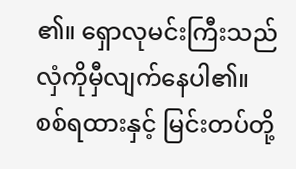၏။ ရှောလုမင်းကြီးသည် လှံကိုမှီလျက်နေပါ၏။ စစ်ရထားနှင့် မြင်းတပ်တို့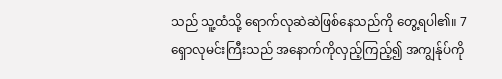သည် သူ့ထံသို့ ရောက်လုဆဲဆဲဖြစ်နေသည်ကို တွေ့ရပါ၏။ 7ရှောလုမင်းကြီးသည် အနောက်ကိုလှည့်ကြည့်၍ အကျွန်ုပ်ကို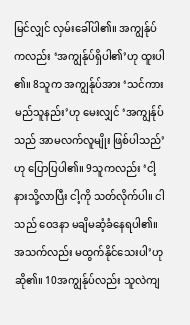မြင်လျှင် လှမ်းခေါ်ပါ၏။ အကျွန်ုပ်ကလည်း ‘အကျွန်ုပ်ရှိပါ၏’ဟု ထူးပါ၏။ 8သူက အကျွန်ုပ်အား ‘သင်ကား မည်သူနည်း’ဟု မေးလျှင် ‘အကျွန်ုပ်သည် အာမလက်လူမျိုး ဖြစ်ပါသည်’ဟု ပြောပြပါ၏။ 9သူကလည်း ‘ငါ့နားသို့လာပြီး ငါ့ကို သတ်လိုက်ပါ။ ငါသည် ဝေဒနာ မချိမဆံ့ခံနေရပါ၏။ အသက်လည်း မထွက်နိုင်သေးပါ’ဟု ဆို၏။ 10အကျွန်ုပ်လည်း သူလဲကျ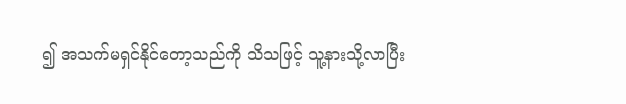၍ အသက်မရှင်နိုင်တော့သည်ကို သိသဖြင့် သူ့နားသို့လာပြီး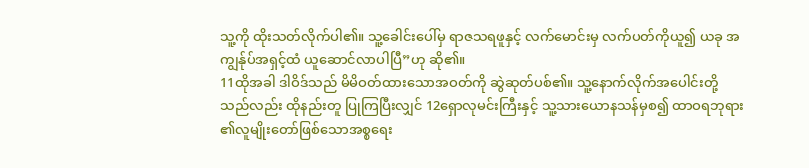သူ့ကို ထိုးသတ်လိုက်ပါ၏။ သူ့ခေါင်းပေါ်မှ ရာဇသရဖူနှင့် လက်မောင်းမှ လက်ပတ်ကိုယူ၍ ယခု အကျွန်ုပ်အရှင့်ထံ ယူဆောင်လာပါပြီ”ဟု ဆို၏။
11ထိုအခါ ဒါဝိဒ်သည် မိမိဝတ်ထားသောအဝတ်ကို ဆွဲဆုတ်ပစ်၏။ သူ့နောက်လိုက်အပေါင်းတို့သည်လည်း ထိုနည်းတူ ပြုကြပြီးလျှင် 12ရှောလုမင်းကြီးနှင့် သူ့သားယောနသန်မှစ၍ ထာဝရဘုရား၏လူမျိုးတော်ဖြစ်သောအစ္စရေး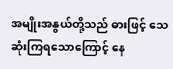အမျိုးအနွယ်တို့သည် ဓားဖြင့် သေဆုံးကြရသောကြောင့် နေ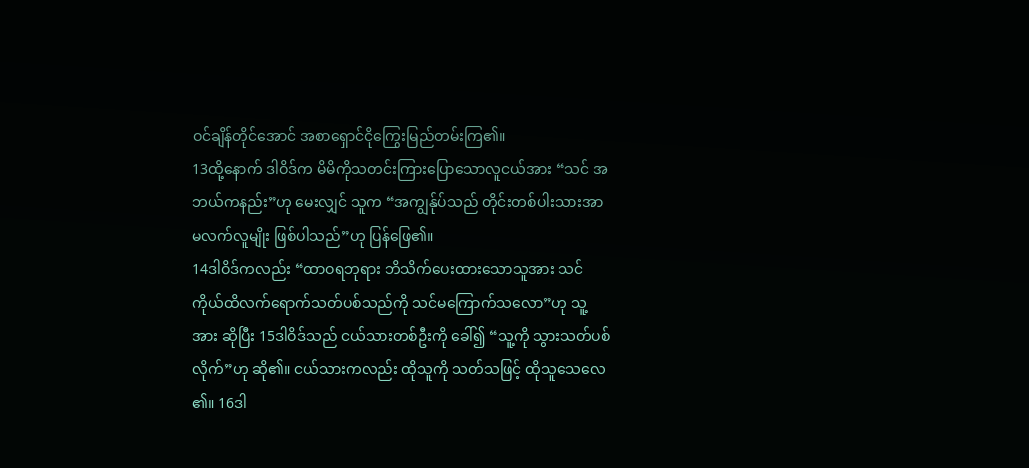ဝင်ချိန်တိုင်အောင် အစာရှောင်ငိုကြွေးမြည်တမ်းကြ၏။
13ထို့နောက် ဒါဝိဒ်က မိမိကိုသတင်းကြားပြောသောလူငယ်အား “သင် အဘယ်ကနည်း”ဟု မေးလျှင် သူက “အကျွန်ုပ်သည် တိုင်းတစ်ပါးသားအာမလက်လူမျိုး ဖြစ်ပါသည်”ဟု ပြန်ဖြေ၏။
14ဒါဝိဒ်ကလည်း “ထာဝရဘုရား ဘိသိက်ပေးထားသောသူအား သင် ကိုယ်ထိလက်ရောက်သတ်ပစ်သည်ကို သင်မကြောက်သလော”ဟု သူ့အား ဆိုပြီး 15ဒါဝိဒ်သည် ငယ်သားတစ်ဦးကို ခေါ်၍ “သူ့ကို သွားသတ်ပစ်လိုက်”ဟု ဆို၏။ ငယ်သားကလည်း ထိုသူကို သတ်သဖြင့် ထိုသူသေလေ၏။ 16ဒါ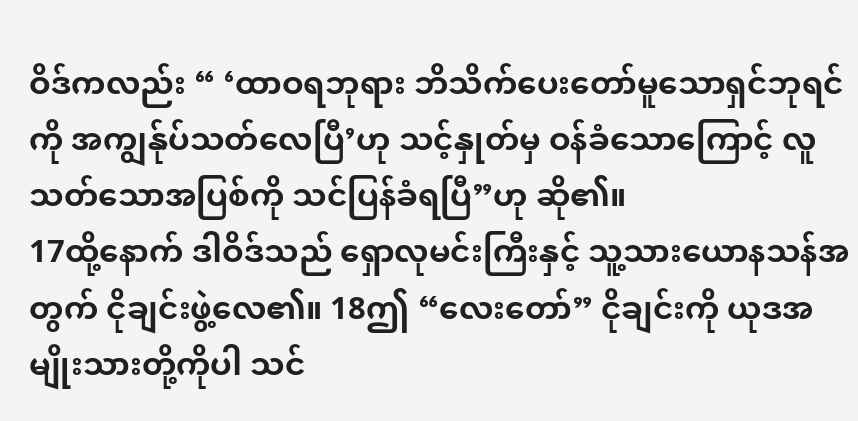ဝိဒ်ကလည်း “ ‘ထာဝရဘုရား ဘိသိက်ပေးတော်မူသောရှင်ဘုရင်ကို အကျွန်ုပ်သတ်လေပြီ’ဟု သင့်နှုတ်မှ ဝန်ခံသောကြောင့် လူသတ်သောအပြစ်ကို သင်ပြန်ခံရပြီ”ဟု ဆို၏။
17ထို့နောက် ဒါဝိဒ်သည် ရှောလုမင်းကြီးနှင့် သူ့သားယောနသန်အတွက် ငိုချင်းဖွဲ့လေ၏။ 18ဤ “လေးတော်” ငိုချင်းကို ယုဒအမျိုးသားတို့ကိုပါ သင်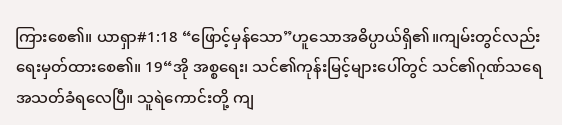ကြားစေ၏။ ယာရှာ#1:18 “ဖြောင့်မှန်သော”ဟူသောအဓိပ္ပာယ်ရှိ၏။ကျမ်းတွင်လည်း ရေးမှတ်ထားစေ၏။ 19“အို အစ္စရေး၊ သင်၏ကုန်းမြင့်များပေါ်တွင် သင်၏ဂုဏ်သရေ အသတ်ခံရလေပြီ။ သူရဲကောင်းတို့ ကျ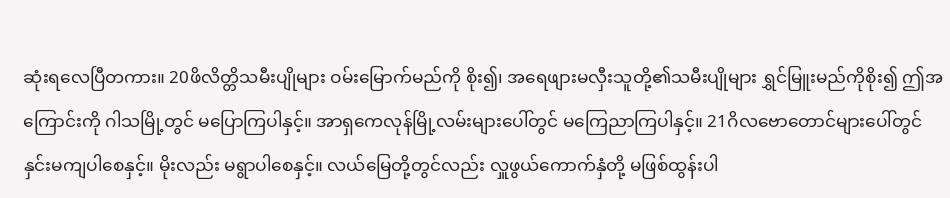ဆုံးရလေပြီတကား။ 20ဖိလိတ္တိသမီးပျိုများ ဝမ်းမြောက်မည်ကို စိုး၍၊ အရေဖျားမလှီးသူတို့၏သမီးပျိုများ ရွှင်မြူးမည်ကိုစိုး၍ ဤအကြောင်းကို ဂါသမြို့တွင် မပြောကြပါနှင့်။ အာရှကေလုန်မြို့လမ်းများပေါ်တွင် မကြေညာကြပါနှင့်။ 21ဂိလဗောတောင်များပေါ်တွင် နှင်းမကျပါစေနှင့်။ မိုးလည်း မရွာပါစေနှင့်။ လယ်မြေတို့တွင်လည်း လှူဖွယ်ကောက်နှံတို့ မဖြစ်ထွန်းပါ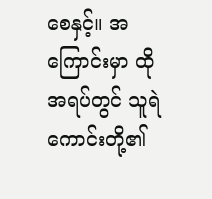စေနှင့်။ အကြောင်းမှာ ထိုအရပ်တွင် သူရဲကောင်းတို့၏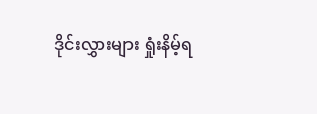ဒိုင်းလွှားများ ရှုံးနိမ့်ရ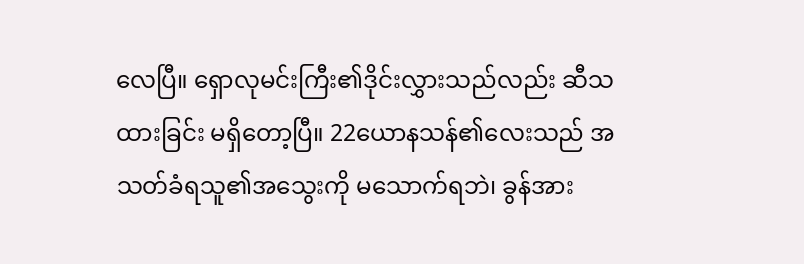လေပြီ။ ရှောလုမင်းကြီး၏ဒိုင်းလွှားသည်လည်း ဆီသထားခြင်း မရှိတော့ပြီ။ 22ယောနသန်၏လေးသည် အသတ်ခံရသူ၏အသွေးကို မသောက်ရဘဲ၊ ခွန်အား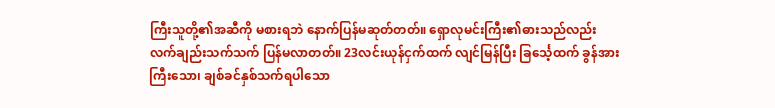ကြီးသူတို့၏အဆီကို မစားရဘဲ နောက်ပြန်မဆုတ်တတ်။ ရှောလုမင်းကြီး၏ဓားသည်လည်း လက်ချည်းသက်သက် ပြန်မလာတတ်။ 23လင်းယုန်ငှက်ထက် လျင်မြန်ပြီး ခြင်္သေ့ထက် ခွန်အားကြီးသော၊ ချစ်ခင်နှစ်သက်ရပါသော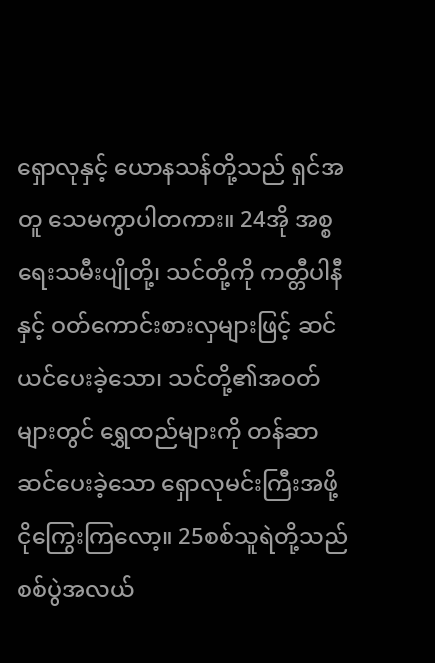ရှောလုနှင့် ယောနသန်တို့သည် ရှင်အတူ သေမကွာပါတကား။ 24အို အစ္စရေးသမီးပျိုတို့၊ သင်တို့ကို ကတ္တီပါနီနှင့် ဝတ်ကောင်းစားလှများဖြင့် ဆင်ယင်ပေးခဲ့သော၊ သင်တို့၏အဝတ်များတွင် ရွှေထည်များကို တန်ဆာဆင်ပေးခဲ့သော ရှောလုမင်းကြီးအဖို့ ငိုကြွေးကြလော့။ 25စစ်သူရဲတို့သည် စစ်ပွဲအလယ်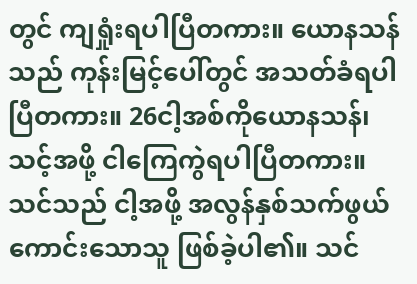တွင် ကျရှုံးရပါပြီတကား။ ယောနသန်သည် ကုန်းမြင့်ပေါ်တွင် အသတ်ခံရပါပြီတကား။ 26ငါ့အစ်ကိုယောနသန်၊ သင့်အဖို့ ငါကြေကွဲရပါပြီတကား။ သင်သည် ငါ့အဖို့ အလွန်နှစ်သက်ဖွယ်ကောင်းသောသူ ဖြစ်ခဲ့ပါ၏။ သင်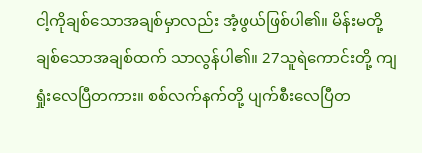ငါ့ကိုချစ်သောအချစ်မှာလည်း အံ့ဖွယ်ဖြစ်ပါ၏။ မိန်းမတို့ ချစ်သောအချစ်ထက် သာလွန်ပါ၏။ 27သူရဲကောင်းတို့ ကျရှုံးလေပြီတကား။ စစ်လက်နက်တို့ ပျက်စီးလေပြီတ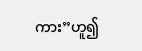ကား”ဟူ၍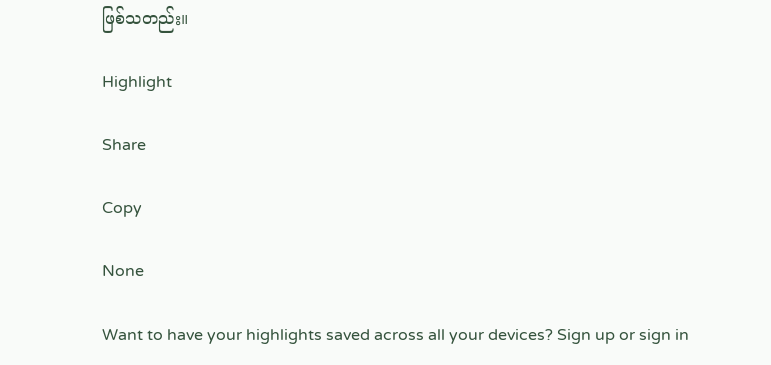ဖြစ်သတည်း။

Highlight

Share

Copy

None

Want to have your highlights saved across all your devices? Sign up or sign in